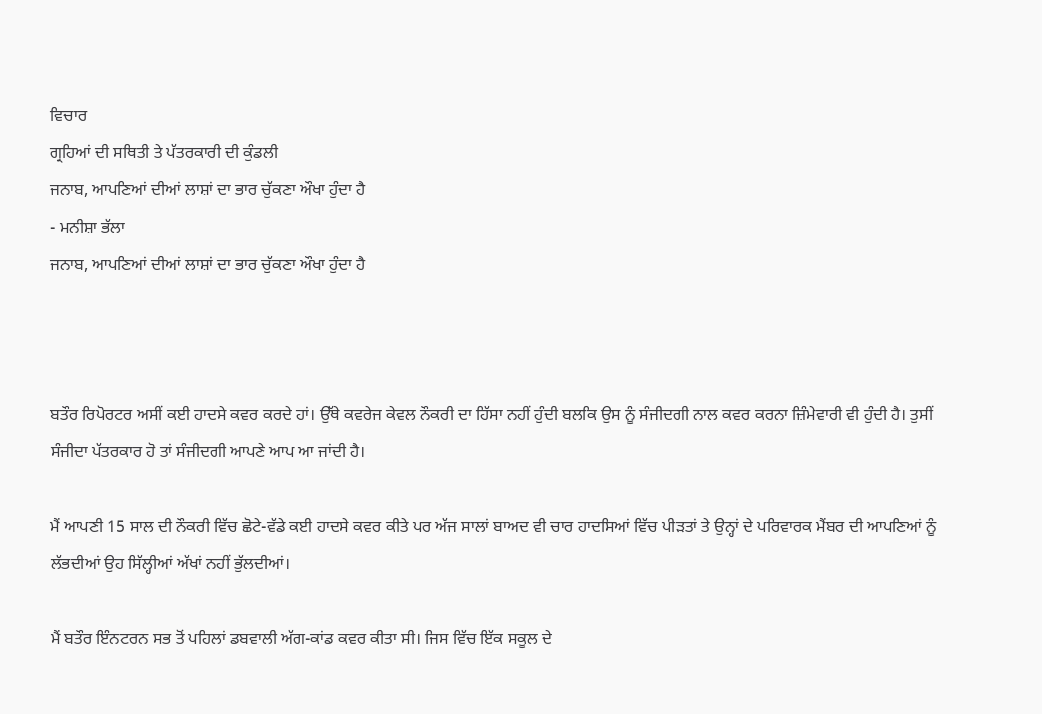ਵਿਚਾਰ
ਗ੍ਰਹਿਆਂ ਦੀ ਸਥਿਤੀ ਤੇ ਪੱਤਰਕਾਰੀ ਦੀ ਕੁੰਡਲੀ
ਜਨਾਬ, ਆਪਣਿਆਂ ਦੀਆਂ ਲਾਸ਼ਾਂ ਦਾ ਭਾਰ ਚੁੱਕਣਾ ਔਖਾ ਹੁੰਦਾ ਹੈ
- ਮਨੀਸ਼ਾ ਭੱਲਾ
ਜਨਾਬ, ਆਪਣਿਆਂ ਦੀਆਂ ਲਾਸ਼ਾਂ ਦਾ ਭਾਰ ਚੁੱਕਣਾ ਔਖਾ ਹੁੰਦਾ ਹੈ



ਬਤੌਰ ਰਿਪੋਰਟਰ ਅਸੀਂ ਕਈ ਹਾਦਸੇ ਕਵਰ ਕਰਦੇ ਹਾਂ। ਉੱਥੇ ਕਵਰੇਜ ਕੇਵਲ ਨੌਕਰੀ ਦਾ ਹਿੱਸਾ ਨਹੀਂ ਹੁੰਦੀ ਬਲਕਿ ਉਸ ਨੂੰ ਸੰਜੀਦਗੀ ਨਾਲ ਕਵਰ ਕਰਨਾ ਜ਼ਿੰਮੇਵਾਰੀ ਵੀ ਹੁੰਦੀ ਹੈ। ਤੁਸੀਂ ਸੰਜੀਦਾ ਪੱਤਰਕਾਰ ਹੋ ਤਾਂ ਸੰਜੀਦਗੀ ਆਪਣੇ ਆਪ ਆ ਜਾਂਦੀ ਹੈ।

ਮੈਂ ਆਪਣੀ 15 ਸਾਲ ਦੀ ਨੌਕਰੀ ਵਿੱਚ ਛੋਟੇ-ਵੱਡੇ ਕਈ ਹਾਦਸੇ ਕਵਰ ਕੀਤੇ ਪਰ ਅੱਜ ਸਾਲਾਂ ਬਾਅਦ ਵੀ ਚਾਰ ਹਾਦਸਿਆਂ ਵਿੱਚ ਪੀੜਤਾਂ ਤੇ ਉਨ੍ਹਾਂ ਦੇ ਪਰਿਵਾਰਕ ਮੈਂਬਰ ਦੀ ਆਪਣਿਆਂ ਨੂੰ ਲੱਭਦੀਆਂ ਉਹ ਸਿੱਲ੍ਹੀਆਂ ਅੱਖਾਂ ਨਹੀਂ ਭੁੱਲਦੀਆਂ।

ਮੈਂ ਬਤੌਰ ਇੰਨਟਰਨ ਸਭ ਤੋਂ ਪਹਿਲਾਂ ਡਬਵਾਲੀ ਅੱਗ-ਕਾਂਡ ਕਵਰ ਕੀਤਾ ਸੀ। ਜਿਸ ਵਿੱਚ ਇੱਕ ਸਕੂਲ ਦੇ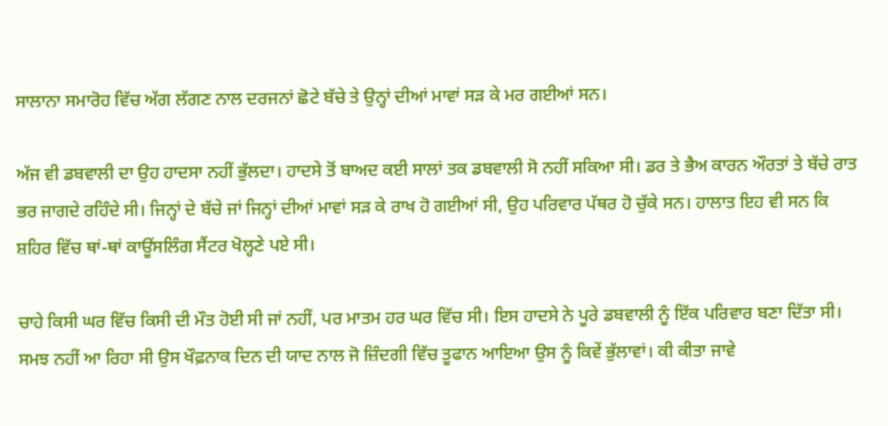ਸਾਲਾਨਾ ਸਮਾਰੋਹ ਵਿੱਚ ਅੱਗ ਲੱਗਣ ਨਾਲ ਦਰਜਨਾਂ ਛੋਟੇ ਬੱਚੇ ਤੇ ਉਨ੍ਹਾਂ ਦੀਆਂ ਮਾਵਾਂ ਸੜ ਕੇ ਮਰ ਗਈਆਂ ਸਨ।

ਅੱਜ ਵੀ ਡਬਵਾਲੀ ਦਾ ਉਹ ਹਾਦਸਾ ਨਹੀਂ ਭੁੱਲਦਾ। ਹਾਦਸੇ ਤੋਂ ਬਾਅਦ ਕਈ ਸਾਲਾਂ ਤਕ ਡਬਵਾਲੀ ਸੋ ਨਹੀਂ ਸਕਿਆ ਸੀ। ਡਰ ਤੇ ਭੈਅ ਕਾਰਨ ਔਰਤਾਂ ਤੇ ਬੱਚੇ ਰਾਤ ਭਰ ਜਾਗਦੇ ਰਹਿੰਦੇ ਸੀ। ਜਿਨ੍ਹਾਂ ਦੇ ਬੱਚੇ ਜਾਂ ਜਿਨ੍ਹਾਂ ਦੀਆਂ ਮਾਵਾਂ ਸੜ ਕੇ ਰਾਖ ਹੋ ਗਈਆਂ ਸੀ, ਉਹ ਪਰਿਵਾਰ ਪੱਥਰ ਹੋ ਚੁੱਕੇ ਸਨ। ਹਾਲਾਤ ਇਹ ਵੀ ਸਨ ਕਿ ਸ਼ਹਿਰ ਵਿੱਚ ਥਾਂ-ਥਾਂ ਕਾਊਂਸਲਿੰਗ ਸੈਂਟਰ ਖੋਲ੍ਹਣੇ ਪਏ ਸੀ।

ਚਾਹੇ ਕਿਸੀ ਘਰ ਵਿੱਚ ਕਿਸੀ ਦੀ ਮੌਤ ਹੋਈ ਸੀ ਜਾਂ ਨਹੀਂ, ਪਰ ਮਾਤਮ ਹਰ ਘਰ ਵਿੱਚ ਸੀ। ਇਸ ਹਾਦਸੇ ਨੇ ਪੂਰੇ ਡਬਵਾਲੀ ਨੂੰ ਇੱਕ ਪਰਿਵਾਰ ਬਣਾ ਦਿੱਤਾ ਸੀ। ਸਮਝ ਨਹੀਂ ਆ ਰਿਹਾ ਸੀ ਉਸ ਖੌਫ਼ਨਾਕ ਦਿਨ ਦੀ ਯਾਦ ਨਾਲ ਜੋ ਜ਼ਿੰਦਗੀ ਵਿੱਚ ਤੂਫਾਨ ਆਇਆ ਉਸ ਨੂੰ ਕਿਵੇਂ ਭੁੱਲਾਵਾਂ। ਕੀ ਕੀਤਾ ਜਾਵੇ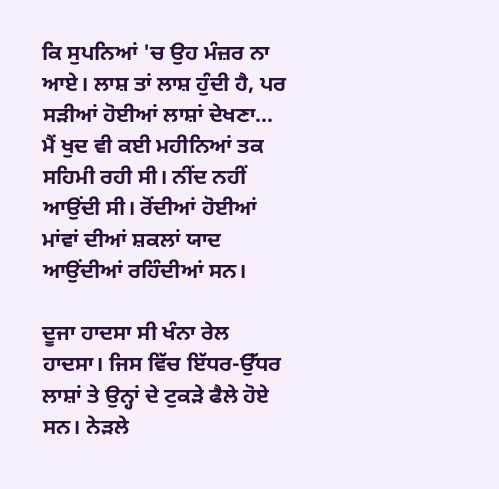ਕਿ ਸੁਪਨਿਆਂ 'ਚ ਉਹ ਮੰਜ਼ਰ ਨਾ ਆਏ। ਲਾਸ਼ ਤਾਂ ਲਾਸ਼ ਹੁੰਦੀ ਹੈ, ਪਰ ਸੜੀਆਂ ਹੋਈਆਂ ਲਾਸ਼ਾਂ ਦੇਖਣਾ… ਮੈਂ ਖੁਦ ਵੀ ਕਈ ਮਹੀਨਿਆਂ ਤਕ ਸਹਿਮੀ ਰਹੀ ਸੀ। ਨੀਂਦ ਨਹੀਂ ਆਉਂਦੀ ਸੀ। ਰੋਂਦੀਆਂ ਹੋਈਆਂ ਮਾਂਵਾਂ ਦੀਆਂ ਸ਼ਕਲਾਂ ਯਾਦ ਆਉਂਦੀਆਂ ਰਹਿੰਦੀਆਂ ਸਨ।

ਦੂਜਾ ਹਾਦਸਾ ਸੀ ਖੰਨਾ ਰੇਲ ਹਾਦਸਾ। ਜਿਸ ਵਿੱਚ ਇੱਧਰ-ਉੱਧਰ ਲਾਸ਼ਾਂ ਤੇ ਉਨ੍ਹਾਂ ਦੇ ਟੁਕੜੇ ਫੈਲੇ ਹੋਏ ਸਨ। ਨੇੜਲੇ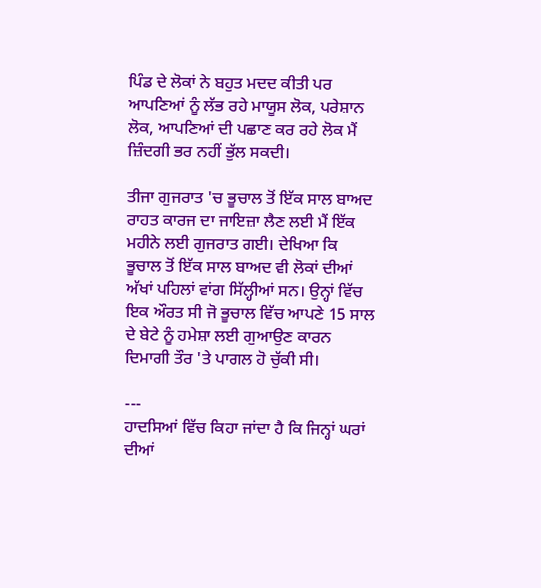ਪਿੰਡ ਦੇ ਲੋਕਾਂ ਨੇ ਬਹੁਤ ਮਦਦ ਕੀਤੀ ਪਰ ਆਪਣਿਆਂ ਨੂੰ ਲੱਭ ਰਹੇ ਮਾਯੂਸ ਲੋਕ, ਪਰੇਸ਼ਾਨ ਲੋਕ, ਆਪਣਿਆਂ ਦੀ ਪਛਾਣ ਕਰ ਰਹੇ ਲੋਕ ਮੈਂ ਜ਼ਿੰਦਗੀ ਭਰ ਨਹੀਂ ਭੁੱਲ ਸਕਦੀ।

ਤੀਜਾ ਗੁਜਰਾਤ 'ਚ ਭੂਚਾਲ ਤੋਂ ਇੱਕ ਸਾਲ ਬਾਅਦ ਰਾਹਤ ਕਾਰਜ ਦਾ ਜਾਇਜ਼ਾ ਲੈਣ ਲਈ ਮੈਂ ਇੱਕ ਮਹੀਨੇ ਲਈ ਗੁਜਰਾਤ ਗਈ। ਦੇਖਿਆ ਕਿ ਭੂਚਾਲ ਤੋਂ ਇੱਕ ਸਾਲ ਬਾਅਦ ਵੀ ਲੋਕਾਂ ਦੀਆਂ ਅੱਖਾਂ ਪਹਿਲਾਂ ਵਾਂਗ ਸਿੱਲ੍ਹੀਆਂ ਸਨ। ਉਨ੍ਹਾਂ ਵਿੱਚ ਇਕ ਔਰਤ ਸੀ ਜੋ ਭੂਚਾਲ ਵਿੱਚ ਆਪਣੇ 15 ਸਾਲ ਦੇ ਬੇਟੇ ਨੂੰ ਹਮੇਸ਼ਾ ਲਈ ਗੁਆਉਣ ਕਾਰਨ ਦਿਮਾਗੀ ਤੌਰ 'ਤੇ ਪਾਗਲ ਹੋ ਚੁੱਕੀ ਸੀ।

---
ਹਾਦਸਿਆਂ ਵਿੱਚ ਕਿਹਾ ਜਾਂਦਾ ਹੈ ਕਿ ਜਿਨ੍ਹਾਂ ਘਰਾਂ ਦੀਆਂ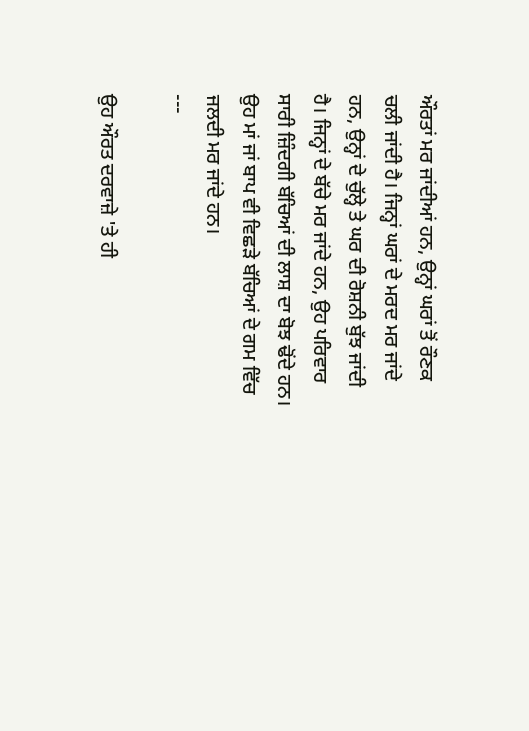ਔਰਤਾਂ ਮਰ ਜਾਂਦੀਆਂ ਹਨ, ਉਨ੍ਹਾਂ ਘਰਾਂ ਤੋਂ ਰੌਣਕ ਚਲੀ ਜਾਂਦੀ ਹੈ। ਜਿਨ੍ਹਾਂ ਘਰਾਂ ਦੇ ਮਰਦ ਮਰ ਜਾਂਦੇ ਹਨ, ਉਨ੍ਹਾਂ ਦੇ ਚੁੱਲ੍ਹੇ ਤੇ ਘਰ ਦੀ ਰੋਸ਼ਨੀ ਬੁੱਝ ਜਾਂਦੀ ਹੈ। ਜਿਨ੍ਹਾਂ ਦੇ ਬੱਚੇ ਮਰ ਜਾਂਦੇ ਹਨ, ਉਹ ਪਰਿਵਾਰ ਸਾਰੀ ਜ਼ਿੰਦਗੀ ਬੱਚਿਆਂ ਦੀ ਲਾਸ਼ ਦਾ ਬੋਝ ਢੋਂਦੇ ਹਨ। ਉਹ ਮਾਂ ਜਾਂ ਬਾਪ ਵੀ ਵਿਛੜੇ ਬੱਚਿਆਂ ਦੇ ਗਮ ਵਿੱਚ ਜਲਦੀ ਮਰ ਜਾਂਦੇ ਹਨ।
---

ਉਹ ਔਰਤ ਦਰਵਾਜ਼ੇ 'ਤੇ ਹੀ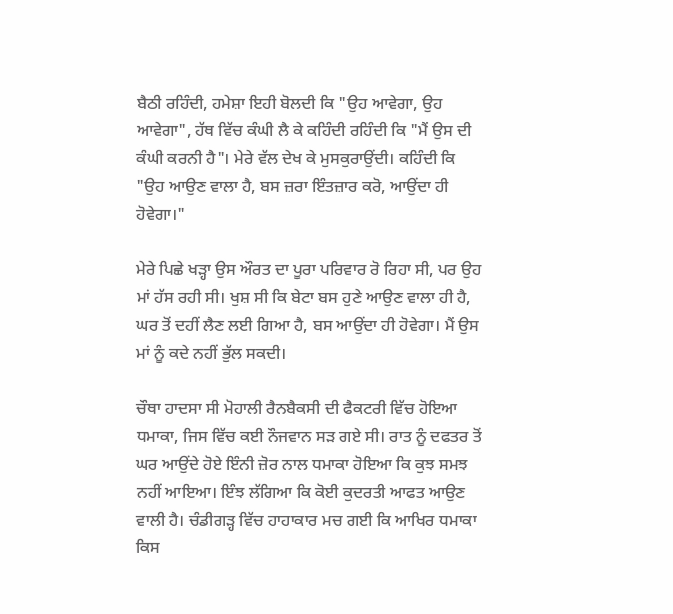ਬੈਠੀ ਰਹਿੰਦੀ, ਹਮੇਸ਼ਾ ਇਹੀ ਬੋਲਦੀ ਕਿ "ਉਹ ਆਵੇਗਾ, ਉਹ ਆਵੇਗਾ", ਹੱਥ ਵਿੱਚ ਕੰਘੀ ਲੈ ਕੇ ਕਹਿੰਦੀ ਰਹਿੰਦੀ ਕਿ "ਮੈਂ ਉਸ ਦੀ ਕੰਘੀ ਕਰਨੀ ਹੈ"। ਮੇਰੇ ਵੱਲ ਦੇਖ ਕੇ ਮੁਸਕੁਰਾਉਂਦੀ। ਕਹਿੰਦੀ ਕਿ "ਉਹ ਆਉਣ ਵਾਲਾ ਹੈ, ਬਸ ਜ਼ਰਾ ਇੰਤਜ਼ਾਰ ਕਰੋ, ਆਉਂਦਾ ਹੀ ਹੋਵੇਗਾ।"

ਮੇਰੇ ਪਿਛੇ ਖੜ੍ਹਾ ਉਸ ਔਰਤ ਦਾ ਪੂਰਾ ਪਰਿਵਾਰ ਰੋ ਰਿਹਾ ਸੀ, ਪਰ ਉਹ ਮਾਂ ਹੱਸ ਰਹੀ ਸੀ। ਖੁਸ਼ ਸੀ ਕਿ ਬੇਟਾ ਬਸ ਹੁਣੇ ਆਉਣ ਵਾਲਾ ਹੀ ਹੈ, ਘਰ ਤੋਂ ਦਹੀਂ ਲੈਣ ਲਈ ਗਿਆ ਹੈ, ਬਸ ਆਉਂਦਾ ਹੀ ਹੋਵੇਗਾ। ਮੈਂ ਉਸ ਮਾਂ ਨੂੰ ਕਦੇ ਨਹੀਂ ਭੁੱਲ ਸਕਦੀ।

ਚੌਥਾ ਹਾਦਸਾ ਸੀ ਮੋਹਾਲੀ ਰੈਨਬੈਕਸੀ ਦੀ ਫੈਕਟਰੀ ਵਿੱਚ ਹੋਇਆ ਧਮਾਕਾ, ਜਿਸ ਵਿੱਚ ਕਈ ਨੌਜਵਾਨ ਸੜ ਗਏ ਸੀ। ਰਾਤ ਨੂੰ ਦਫਤਰ ਤੋਂ ਘਰ ਆਉਂਦੇ ਹੋਏ ਇੰਨੀ ਜ਼ੋਰ ਨਾਲ ਧਮਾਕਾ ਹੋਇਆ ਕਿ ਕੁਝ ਸਮਝ ਨਹੀਂ ਆਇਆ। ਇੰਝ ਲੱਗਿਆ ਕਿ ਕੋਈ ਕੁਦਰਤੀ ਆਫਤ ਆਉਣ ਵਾਲੀ ਹੈ। ਚੰਡੀਗੜ੍ਹ ਵਿੱਚ ਹਾਹਾਕਾਰ ਮਚ ਗਈ ਕਿ ਆਖਿਰ ਧਮਾਕਾ ਕਿਸ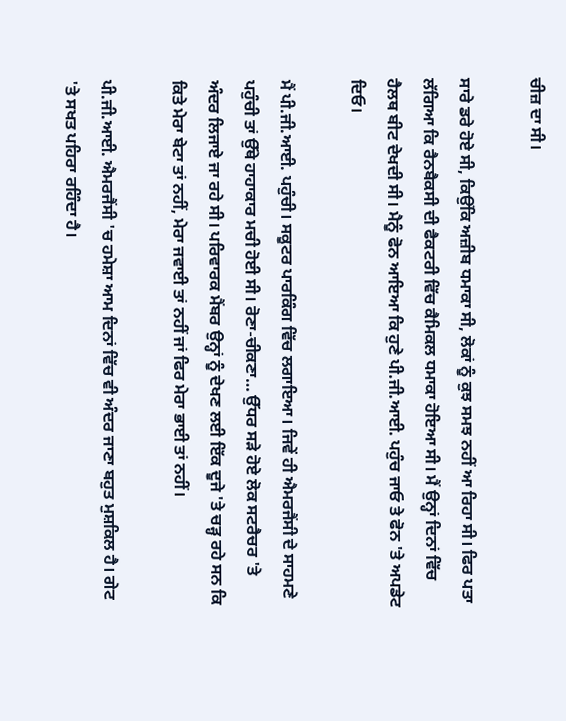ਚੀਜ਼ ਦਾ ਸੀ।

ਸਾਰੇ ਡਰੇ ਹੋਏ ਸੀ, ਕਿਉਂਕਿ ਅਜ਼ੀਬ ਧਮਾਕਾ ਸੀ, ਲੋਕਾਂ ਨੂੰ ਕੁਝ ਸਮਝ ਨਹੀਂ ਆ ਰਿਹਾ ਸੀ। ਫਿਰ ਪਤਾ ਲੱਗਿਆ ਕਿ ਰੈਨਬੈਕਸੀ ਦੀ ਫੈਕਟਰੀ ਵਿੱਚ ਕੈਮਿਕਲ ਧਮਾਕਾ ਹੋਇਆ ਸੀ। ਮੈਂ ਉਨ੍ਹਾਂ ਦਿਨਾਂ ਵਿੱਚ ਹੈਲਥ ਬੀਟ ਦੇਖਦੀ ਸੀ। ਮੈਨੂੰ ਫੋਨ ਆਇਆ ਕਿ ਹੁਣੇ ਪੀ.ਜੀ.ਆਈ. ਪਹੁੰਚ ਜਾਓ ਤੇ ਫੋਨ 'ਤੇ ਅਪਡੇਟ ਦਿਓ।

ਮੈਂ ਪੀ.ਜੀ.ਆਈ. ਪਹੁੰਚੀ। ਸਕੂਟਰ ਪਾਰਕਿੰਗ ਵਿੱਚ ਲਗਾਇਆ। ਜਿਵੇਂ ਹੀ ਐਮਰਜੈਂਸੀ ਦੇ ਸਾਹਮਣੇ ਪਹੁੰਚੀ ਤਾਂ ਉੱਥੇ ਹਾਹਾਕਾਰ ਮਚੀ ਹੋਈ ਸੀ। ਰੋਣਾ-ਚੀਕਣਾ… ਉੱਧਰ ਸੜੇ ਹੋਏ ਲੋਕ ਸਟਰੈਚਰ 'ਤੇ ਅੰਦਰ ਲਿਜਾਏ ਜਾ ਰਹੇ ਸੀ। ਪਰਿਵਾਰਕ ਮੈਂਬਰ ਉਨ੍ਹਾਂ ਨੂੰ ਦੇਖਣ ਲਈ ਇੱਕ ਦੂਜੇ 'ਤੇ ਚੜ੍ਹ ਰਹੇ ਸਨ ਕਿ ਕਿਤੇ ਮੇਰਾ ਬੇਟਾ ਤਾਂ ਨਹੀਂ, ਮੇਰਾ ਜਵਾਈ ਤਾਂ ਨਹੀਂ ਜਾਂ ਫਿਰ ਮੇਰਾ ਭਾਈ ਤਾਂ ਨਹੀਂ।

ਪੀ.ਜੀ.ਆਈ. ਐਮਰਜੈਂਸੀ 'ਚ ਹਮੇਸ਼ਾ ਆਮ ਦਿਨਾਂ ਵਿੱਚ ਵੀ ਅੰਦਰ ਜਾਣਾ ਬਹੁਤ ਮੁਸ਼ਕਿਲ ਹੈ। ਗੇਟ 'ਤੇ ਸਖਤ ਪਹਿਰਾ ਰਹਿੰਦਾ ਹੈ।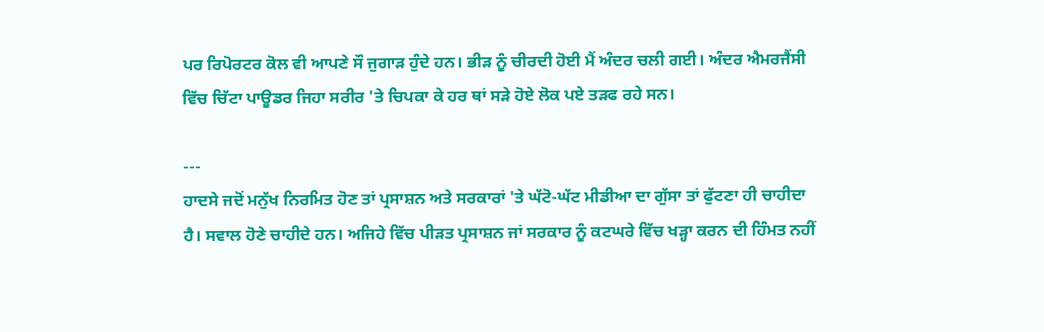ਪਰ ਰਿਪੋਰਟਰ ਕੋਲ ਵੀ ਆਪਣੇ ਸੌ ਜੁਗਾੜ ਹੁੰਦੇ ਹਨ। ਭੀੜ ਨੂੰ ਚੀਰਦੀ ਹੋਈ ਮੈਂ ਅੰਦਰ ਚਲੀ ਗਈ। ਅੰਦਰ ਐਮਰਜੈਂਸੀ ਵਿੱਚ ਚਿੱਟਾ ਪਾਊਡਰ ਜਿਹਾ ਸਰੀਰ 'ਤੇ ਚਿਪਕਾ ਕੇ ਹਰ ਥਾਂ ਸੜੇ ਹੋਏ ਲੋਕ ਪਏ ਤੜਫ ਰਹੇ ਸਨ।

---
ਹਾਦਸੇ ਜਦੋਂ ਮਨੁੱਖ ਨਿਰਮਿਤ ਹੋਣ ਤਾਂ ਪ੍ਰਸਾਸ਼ਨ ਅਤੇ ਸਰਕਾਰਾਂ 'ਤੇ ਘੱਟੋ-ਘੱਟ ਮੀਡੀਆ ਦਾ ਗੁੱਸਾ ਤਾਂ ਫੁੱਟਣਾ ਹੀ ਚਾਹੀਦਾ ਹੈ। ਸਵਾਲ ਹੋਣੇ ਚਾਹੀਦੇ ਹਨ। ਅਜਿਹੇ ਵਿੱਚ ਪੀੜਤ ਪ੍ਰਸਾਸ਼ਨ ਜਾਂ ਸਰਕਾਰ ਨੂੰ ਕਟਘਰੇ ਵਿੱਚ ਖੜ੍ਹਾ ਕਰਨ ਦੀ ਹਿੰਮਤ ਨਹੀਂ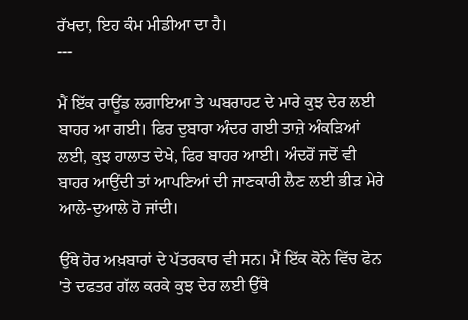ਰੱਖਦਾ, ਇਹ ਕੰਮ ਮੀਡੀਆ ਦਾ ਹੈ।
---

ਮੈਂ ਇੱਕ ਰਾਊਂਡ ਲਗਾਇਆ ਤੇ ਘਬਰਾਹਟ ਦੇ ਮਾਰੇ ਕੁਝ ਦੇਰ ਲਈ ਬਾਹਰ ਆ ਗਈ। ਫਿਰ ਦੁਬਾਰਾ ਅੰਦਰ ਗਈ ਤਾਜ਼ੇ ਅੰਕੜਿਆਂ ਲਈ, ਕੁਝ ਹਾਲਾਤ ਦੇਖੇ, ਫਿਰ ਬਾਹਰ ਆਈ। ਅੰਦਰੋਂ ਜਦੋਂ ਵੀ ਬਾਹਰ ਆਉਂਦੀ ਤਾਂ ਆਪਣਿਆਂ ਦੀ ਜਾਣਕਾਰੀ ਲੈਣ ਲਈ ਭੀੜ ਮੇਰੇ ਆਲੇ-ਦੁਆਲੇ ਹੋ ਜਾਂਦੀ।

ਉੱਥੇ ਹੋਰ ਅਖ਼ਬਾਰਾਂ ਦੇ ਪੱਤਰਕਾਰ ਵੀ ਸਨ। ਮੈਂ ਇੱਕ ਕੋਨੇ ਵਿੱਚ ਫੋਨ 'ਤੇ ਦਫਤਰ ਗੱਲ ਕਰਕੇ ਕੁਝ ਦੇਰ ਲਈ ਉੱਥੇ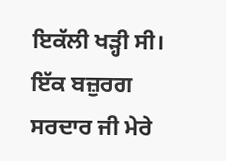ਇਕੱਲੀ ਖੜ੍ਹੀ ਸੀ। ਇੱਕ ਬਜ਼ੁਰਗ ਸਰਦਾਰ ਜੀ ਮੇਰੇ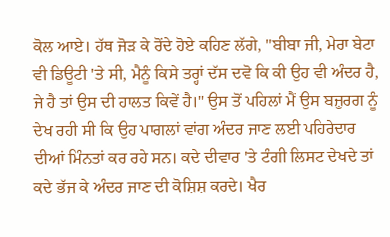ਕੋਲ ਆਏ। ਹੱਥ ਜੋੜ ਕੇ ਰੋਂਦੇ ਹੋਏ ਕਹਿਣ ਲੱਗੇ, "ਬੀਬਾ ਜੀ, ਮੇਰਾ ਬੇਟਾ ਵੀ ਡਿਊਟੀ 'ਤੇ ਸੀ, ਮੈਨੂੰ ਕਿਸੇ ਤਰ੍ਹਾਂ ਦੱਸ ਦਵੋ ਕਿ ਕੀ ਉਹ ਵੀ ਅੰਦਰ ਹੈ, ਜੇ ਹੈ ਤਾਂ ਉਸ ਦੀ ਹਾਲਤ ਕਿਵੇਂ ਹੈ।" ਉਸ ਤੋਂ ਪਹਿਲਾਂ ਮੈਂ ਉਸ ਬਜ਼ੁਰਗ ਨੂੰ ਦੇਖ ਰਹੀ ਸੀ ਕਿ ਉਹ ਪਾਗਲਾਂ ਵਾਂਗ ਅੰਦਰ ਜਾਣ ਲਈ ਪਹਿਰੇਦਾਰ ਦੀਆਂ ਮਿੰਨਤਾਂ ਕਰ ਰਹੇ ਸਨ। ਕਦੇ ਦੀਵਾਰ 'ਤੇ ਟੰਗੀ ਲਿਸਟ ਦੇਖਦੇ ਤਾਂ ਕਦੇ ਭੱਜ ਕੇ ਅੰਦਰ ਜਾਣ ਦੀ ਕੋਸ਼ਿਸ਼ ਕਰਦੇ। ਖੈਰ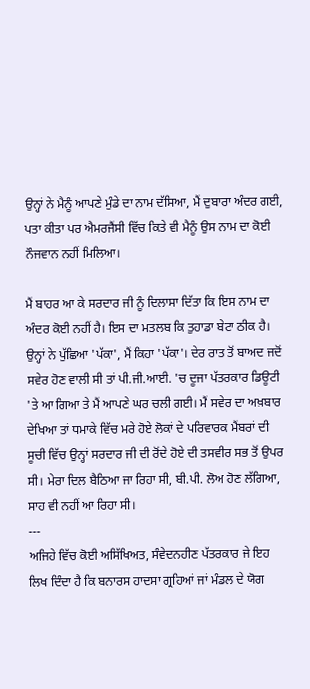ਉਨ੍ਹਾਂ ਨੇ ਮੈਨੂੰ ਆਪਣੇ ਮੁੰਡੇ ਦਾ ਨਾਮ ਦੱਸਿਆ, ਮੈਂ ਦੁਬਾਰਾ ਅੰਦਰ ਗਈ, ਪਤਾ ਕੀਤਾ ਪਰ ਐਮਰਜੈਂਸੀ ਵਿੱਚ ਕਿਤੇ ਵੀ ਮੈਨੂੰ ਉਸ ਨਾਮ ਦਾ ਕੋਈ ਨੌਜਵਾਨ ਨਹੀਂ ਮਿਲਿਆ।

ਮੈਂ ਬਾਹਰ ਆ ਕੇ ਸਰਦਾਰ ਜੀ ਨੂੰ ਦਿਲਾਸਾ ਦਿੱਤਾ ਕਿ ਇਸ ਨਾਮ ਦਾ ਅੰਦਰ ਕੋਈ ਨਹੀਂ ਹੈ। ਇਸ ਦਾ ਮਤਲਬ ਕਿ ਤੁਹਾਡਾ ਬੇਟਾ ਠੀਕ ਹੈ। ਉਨ੍ਹਾਂ ਨੇ ਪੁੱਛਿਆ 'ਪੱਕਾ', ਮੈਂ ਕਿਹਾ 'ਪੱਕਾ'। ਦੇਰ ਰਾਤ ਤੋਂ ਬਾਅਦ ਜਦੋਂ ਸਵੇਰ ਹੋਣ ਵਾਲੀ ਸੀ ਤਾਂ ਪੀ.ਜੀ.ਆਈ. 'ਚ ਦੂਜਾ ਪੱਤਰਕਾਰ ਡਿਊਟੀ 'ਤੇ ਆ ਗਿਆ ਤੇ ਮੈਂ ਆਪਣੇ ਘਰ ਚਲੀ ਗਈ। ਮੈਂ ਸਵੇਰ ਦਾ ਅਖ਼ਬਾਰ ਦੇਖਿਆ ਤਾਂ ਧਮਾਕੇ ਵਿੱਚ ਮਰੇ ਹੋਏ ਲੋਕਾਂ ਦੇ ਪਰਿਵਾਰਕ ਮੈਂਬਰਾਂ ਦੀ ਸੂਚੀ ਵਿੱਚ ਉਨ੍ਹਾਂ ਸਰਦਾਰ ਜੀ ਦੀ ਰੋਂਦੇ ਹੋਏ ਦੀ ਤਸਵੀਰ ਸਭ ਤੋਂ ਉਪਰ ਸੀ। ਮੇਰਾ ਦਿਲ ਬੈਠਿਆ ਜਾ ਰਿਹਾ ਸੀ, ਬੀ.ਪੀ. ਲੋਅ ਹੋਣ ਲੱਗਿਆ, ਸਾਹ ਵੀ ਨਹੀਂ ਆ ਰਿਹਾ ਸੀ।
---
ਅਜਿਹੇ ਵਿੱਚ ਕੋਈ ਅਸਿੱਖਿਅਤ, ਸੰਵੇਦਨਹੀਣ ਪੱਤਰਕਾਰ ਜੇ ਇਹ ਲਿਖ ਦਿੰਦਾ ਹੈ ਕਿ ਬਨਾਰਸ ਹਾਦਸਾ ਗ੍ਰਹਿਆਂ ਜਾਂ ਮੰਡਲ ਦੇ ਯੋਗ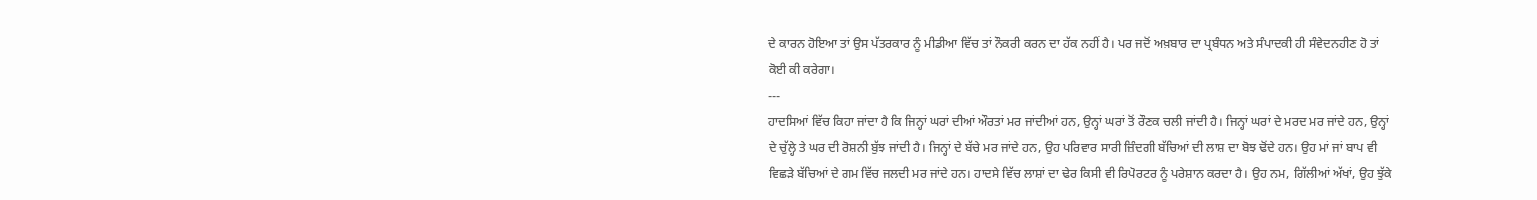ਦੇ ਕਾਰਨ ਹੋਇਆ ਤਾਂ ਉਸ ਪੱਤਰਕਾਰ ਨੂੰ ਮੀਡੀਆ ਵਿੱਚ ਤਾਂ ਨੌਕਰੀ ਕਰਨ ਦਾ ਹੱਕ ਨਹੀਂ ਹੈ। ਪਰ ਜਦੋਂ ਅਖ਼ਬਾਰ ਦਾ ਪ੍ਰਬੰਧਨ ਅਤੇ ਸੰਪਾਦਕੀ ਹੀ ਸੰਵੇਦਨਹੀਣ ਹੋ ਤਾਂ ਕੋਈ ਕੀ ਕਰੇਗਾ।
---
ਹਾਦਸਿਆਂ ਵਿੱਚ ਕਿਹਾ ਜਾਂਦਾ ਹੈ ਕਿ ਜਿਨ੍ਹਾਂ ਘਰਾਂ ਦੀਆਂ ਔਰਤਾਂ ਮਰ ਜਾਂਦੀਆਂ ਹਨ, ਉਨ੍ਹਾਂ ਘਰਾਂ ਤੋਂ ਰੌਣਕ ਚਲੀ ਜਾਂਦੀ ਹੈ। ਜਿਨ੍ਹਾਂ ਘਰਾਂ ਦੇ ਮਰਦ ਮਰ ਜਾਂਦੇ ਹਨ, ਉਨ੍ਹਾਂ ਦੇ ਚੁੱਲ੍ਹੇ ਤੇ ਘਰ ਦੀ ਰੋਸ਼ਨੀ ਬੁੱਝ ਜਾਂਦੀ ਹੈ। ਜਿਨ੍ਹਾਂ ਦੇ ਬੱਚੇ ਮਰ ਜਾਂਦੇ ਹਨ, ਉਹ ਪਰਿਵਾਰ ਸਾਰੀ ਜ਼ਿੰਦਗੀ ਬੱਚਿਆਂ ਦੀ ਲਾਸ਼ ਦਾ ਬੋਝ ਢੋਂਦੇ ਹਨ। ਉਹ ਮਾਂ ਜਾਂ ਬਾਪ ਵੀ ਵਿਛੜੇ ਬੱਚਿਆਂ ਦੇ ਗਮ ਵਿੱਚ ਜਲਦੀ ਮਰ ਜਾਂਦੇ ਹਨ। ਹਾਦਸੇ ਵਿੱਚ ਲਾਸ਼ਾਂ ਦਾ ਢੇਰ ਕਿਸੀ ਵੀ ਰਿਪੋਰਟਰ ਨੂੰ ਪਰੇਸ਼ਾਨ ਕਰਦਾ ਹੈ। ਉਹ ਨਮ, ਗਿੱਲੀਆਂ ਅੱਖਾਂ, ਉਹ ਝੁੱਕੇ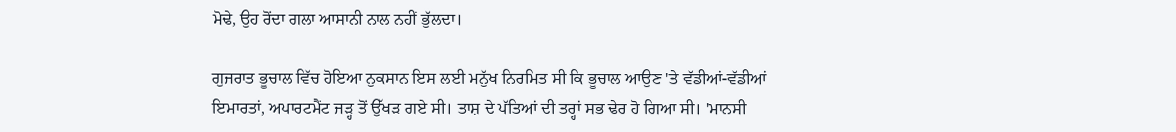ਮੋਢੇ, ਉਹ ਰੋਂਦਾ ਗਲਾ ਆਸਾਨੀ ਨਾਲ ਨਹੀਂ ਭੁੱਲਦਾ।

ਗੁਜਰਾਤ ਭੂਚਾਲ ਵਿੱਚ ਹੋਇਆ ਨੁਕਸਾਨ ਇਸ ਲਈ ਮਨੁੱਖ ਨਿਰਮਿਤ ਸੀ ਕਿ ਭੂਚਾਲ ਆਉਣ 'ਤੇ ਵੱਡੀਆਂ-ਵੱਡੀਆਂ ਇਮਾਰਤਾਂ, ਅਪਾਰਟਮੈਂਟ ਜੜ੍ਹ ਤੋਂ ਉੱਖੜ ਗਏ ਸੀ। ਤਾਸ਼ ਦੇ ਪੱਤਿਆਂ ਦੀ ਤਰ੍ਹਾਂ ਸਭ ਢੇਰ ਹੋ ਗਿਆ ਸੀ। 'ਮਾਨਸੀ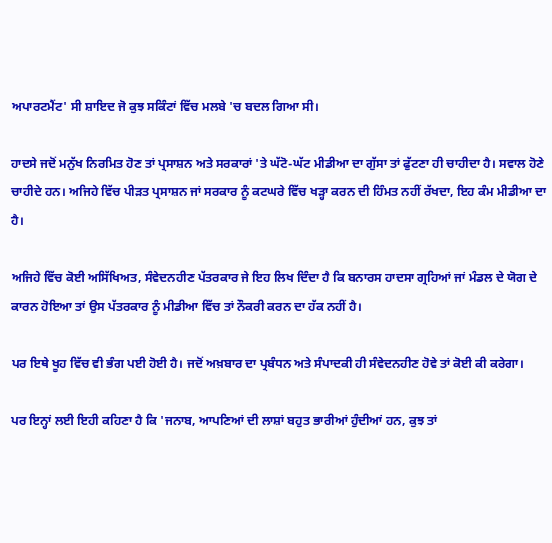ਅਪਾਰਟਮੈਂਟ' ਸੀ ਸ਼ਾਇਦ ਜੋ ਕੁਝ ਸਕਿੰਟਾਂ ਵਿੱਚ ਮਲਬੇ 'ਚ ਬਦਲ ਗਿਆ ਸੀ।

ਹਾਦਸੇ ਜਦੋਂ ਮਨੁੱਖ ਨਿਰਮਿਤ ਹੋਣ ਤਾਂ ਪ੍ਰਸਾਸ਼ਨ ਅਤੇ ਸਰਕਾਰਾਂ 'ਤੇ ਘੱਟੋ-ਘੱਟ ਮੀਡੀਆ ਦਾ ਗੁੱਸਾ ਤਾਂ ਫੁੱਟਣਾ ਹੀ ਚਾਹੀਦਾ ਹੈ। ਸਵਾਲ ਹੋਣੇ ਚਾਹੀਦੇ ਹਨ। ਅਜਿਹੇ ਵਿੱਚ ਪੀੜਤ ਪ੍ਰਸਾਸ਼ਨ ਜਾਂ ਸਰਕਾਰ ਨੂੰ ਕਟਘਰੇ ਵਿੱਚ ਖੜ੍ਹਾ ਕਰਨ ਦੀ ਹਿੰਮਤ ਨਹੀਂ ਰੱਖਦਾ, ਇਹ ਕੰਮ ਮੀਡੀਆ ਦਾ ਹੈ।

ਅਜਿਹੇ ਵਿੱਚ ਕੋਈ ਅਸਿੱਖਿਅਤ, ਸੰਵੇਦਨਹੀਣ ਪੱਤਰਕਾਰ ਜੇ ਇਹ ਲਿਖ ਦਿੰਦਾ ਹੈ ਕਿ ਬਨਾਰਸ ਹਾਦਸਾ ਗ੍ਰਹਿਆਂ ਜਾਂ ਮੰਡਲ ਦੇ ਯੋਗ ਦੇ ਕਾਰਨ ਹੋਇਆ ਤਾਂ ਉਸ ਪੱਤਰਕਾਰ ਨੂੰ ਮੀਡੀਆ ਵਿੱਚ ਤਾਂ ਨੌਕਰੀ ਕਰਨ ਦਾ ਹੱਕ ਨਹੀਂ ਹੈ।

ਪਰ ਇਥੇ ਖੂਹ ਵਿੱਚ ਵੀ ਭੰਗ ਪਈ ਹੋਈ ਹੈ। ਜਦੋਂ ਅਖ਼ਬਾਰ ਦਾ ਪ੍ਰਬੰਧਨ ਅਤੇ ਸੰਪਾਦਕੀ ਹੀ ਸੰਵੇਦਨਹੀਣ ਹੋਵੇ ਤਾਂ ਕੋਈ ਕੀ ਕਰੇਗਾ।

ਪਰ ਇਨ੍ਹਾਂ ਲਈ ਇਹੀ ਕਹਿਣਾ ਹੈ ਕਿ 'ਜਨਾਬ, ਆਪਣਿਆਂ ਦੀ ਲਾਸ਼ਾਂ ਬਹੁਤ ਭਾਰੀਆਂ ਹੁੰਦੀਆਂ ਹਨ, ਕੁਝ ਤਾਂ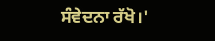ਸੰਵੇਦਨਾ ਰੱਖੋ।'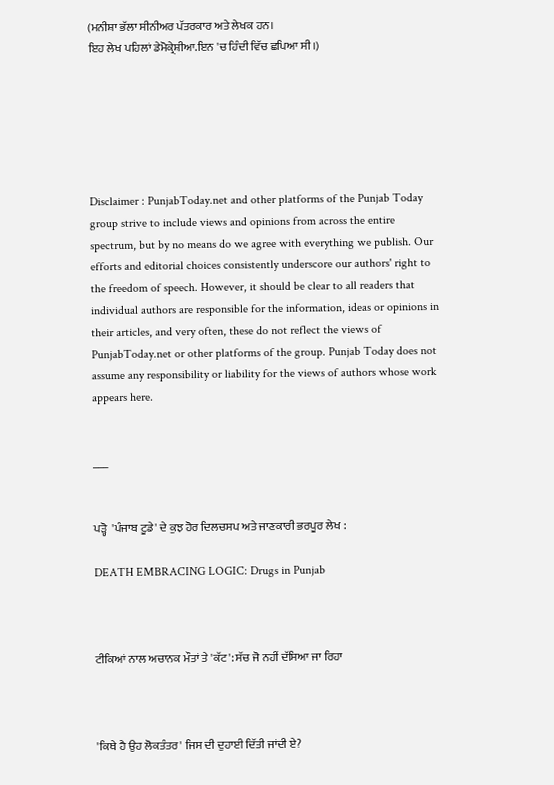(ਮਨੀਸ਼ਾ ਭੱਲਾ ਸੀਨੀਅਰ ਪੱਤਰਕਾਰ ਅਤੇ ਲੇਖਕ ਹਨ।
ਇਹ ਲੇਖ ਪਹਿਲਾਂ ਡੇਮੋਕ੍ਰੇਸ਼ੀਆ.ਇਨ 'ਚ ਹਿੰਦੀ ਵਿੱਚ ਛਪਿਆ ਸੀ।)






Disclaimer : PunjabToday.net and other platforms of the Punjab Today group strive to include views and opinions from across the entire spectrum, but by no means do we agree with everything we publish. Our efforts and editorial choices consistently underscore our authors' right to the freedom of speech. However, it should be clear to all readers that individual authors are responsible for the information, ideas or opinions in their articles, and very often, these do not reflect the views of PunjabToday.net or other platforms of the group. Punjab Today does not assume any responsibility or liability for the views of authors whose work appears here.


___


ਪੜ੍ਹੋ  'ਪੰਜਾਬ ਟੂਡੇ' ਦੇ ਕੁਝ ਹੋਰ ਦਿਲਚਸਪ ਅਤੇ ਜਾਣਕਾਰੀ ਭਰਪੂਰ ਲੇਖ :

DEATH EMBRACING LOGIC: Drugs in Punjab



ਟੀਕਿਆਂ ਨਾਲ ਅਚਾਨਕ ਮੌਤਾਂ ਤੇ 'ਕੱਟ': ਸੱਚ ਜੋ ਨਹੀਂ ਦੱਸਿਆ ਜਾ ਰਿਹਾ



'ਕਿਥੇ ਹੈ ਉਹ ਲੋਕਤੰਤਰ' ਜਿਸ ਦੀ ਦੁਹਾਈ ਦਿੱਤੀ ਜਾਂਦੀ ਏ?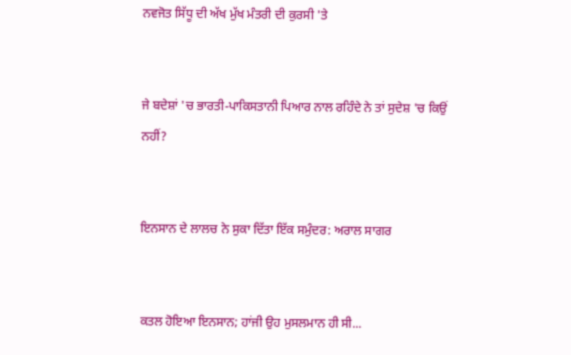ਨਵਜੋਤ ਸਿੱਧੂ ਦੀ ਅੱਖ ਮੁੱਖ ਮੰਤਰੀ ਦੀ ਕੁਰਸੀ 'ਤੇ


ਜੇ ਬਦੇਸ਼ਾਂ 'ਚ ਭਾਰਤੀ-ਪਾਕਿਸਤਾਨੀ ਪਿਆਰ ਨਾਲ ਰਹਿੰਦੇ ਨੇ ਤਾਂ ਸੁਦੇਸ਼ 'ਚ ਕਿਉਂ ਨਹੀਂ?


ਇਨਸਾਨ ਦੇ ਲਾਲਚ ਨੇ ਸੁਕਾ ਦਿੱਤਾ ਇੱਕ ਸਮੁੰਦਰ: ਅਰਾਲ ਸਾਗਰ


ਕਤਲ ਹੋਇਆ ਇਨਸਾਨ; ਹਾਂਜੀ ਉਹ ਮੁਸਲਮਾਨ ਹੀ ਸੀ...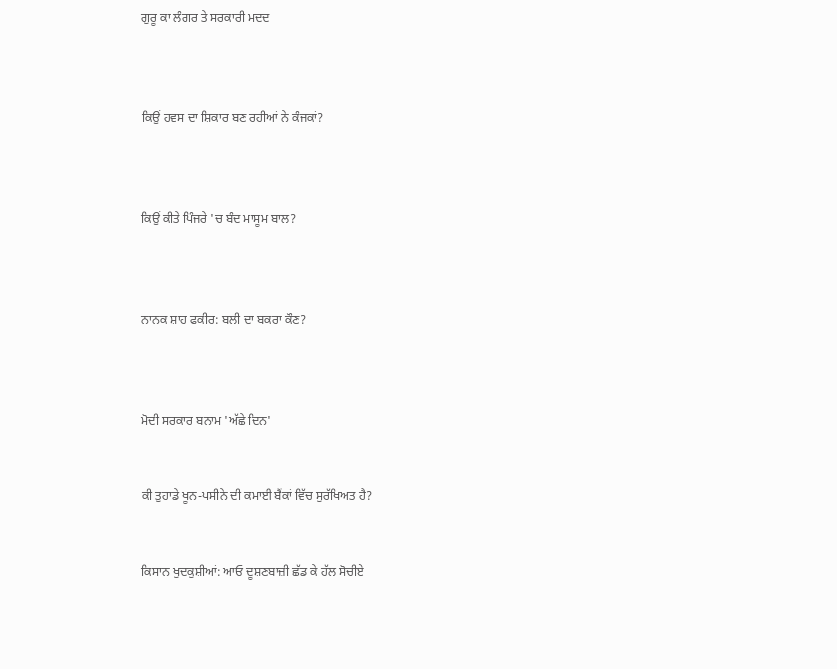ਗੁਰੂ ਕਾ ਲੰਗਰ ਤੇ ਸਰਕਾਰੀ ਮਦਦ



ਕਿਉਂ ਹਵਸ ਦਾ ਸ਼ਿਕਾਰ ਬਣ ਰਹੀਆਂ ਨੇ ਕੰਜਕਾਂ?



ਕਿਉਂ ਕੀਤੇ ਪਿੰਜਰੇ 'ਚ ਬੰਦ ਮਾਸੂਮ ਬਾਲ?



ਨਾਨਕ ਸ਼ਾਹ ਫਕੀਰ: ਬਲੀ ਦਾ ਬਕਰਾ ਕੌਣ?



ਮੋਦੀ ਸਰਕਾਰ ਬਨਾਮ 'ਅੱਛੇ ਦਿਨ'


ਕੀ ਤੁਹਾਡੇ ਖੂਨ-ਪਸੀਨੇ ਦੀ ਕਮਾਈ ਬੈਂਕਾਂ ਵਿੱਚ ਸੁਰੱਖਿਅਤ ਹੈ?


ਕਿਸਾਨ ਖੁਦਕੁਸ਼ੀਆਂ: ਆਓ ਦੂਸ਼ਣਬਾਜ਼ੀ ਛੱਡ ਕੇ ਹੱਲ ਸੋਚੀਏ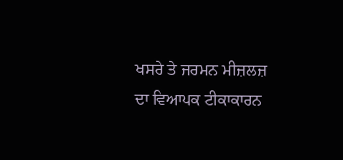ਖਸਰੇ ਤੇ ਜਰਮਨ ਮੀਜ਼ਲਜ਼ ਦਾ ਵਿਆਪਕ ਟੀਕਾਕਾਰਨ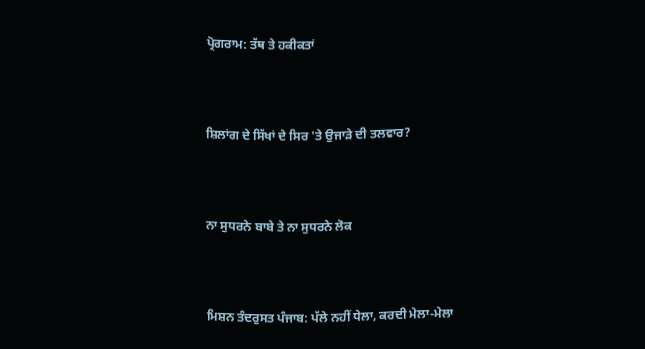ਪ੍ਰੋਗਰਾਮ: ਤੱਥ ਤੇ ਹਕੀਕਤਾਂ



ਸ਼ਿਲਾਂਗ ਦੇ ਸਿੱਖਾਂ ਦੇ ਸਿਰ 'ਤੇ ਉਜਾੜੇ ਦੀ ਤਲਵਾਰ?



ਨਾ ਸੁਧਰਨੇ ਬਾਬੇ ਤੇ ਨਾ ਸੁਧਰਨੇ ਲੋਕ



ਮਿਸ਼ਨ ਤੰਦਰੁਸਤ ਪੰਜਾਬ: ਪੱਲੇ ਨਹੀਂ ਧੇਲਾ, ਕਰਦੀ ਮੇਲਾ-ਮੇਲਾ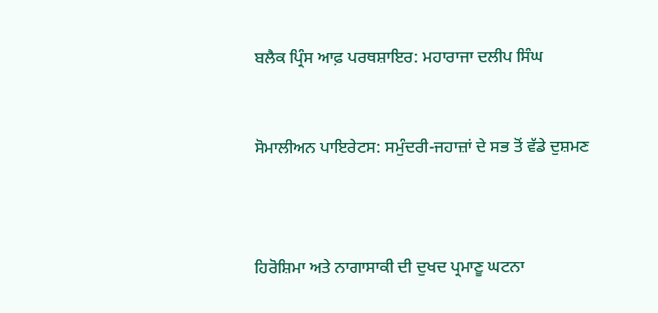ਬਲੈਕ ਪ੍ਰਿੰਸ ਆਫ਼ ਪਰਥਸ਼ਾਇਰ: ਮਹਾਰਾਜਾ ਦਲੀਪ ਸਿੰਘ


ਸੋਮਾਲੀਅਨ ਪਾਇਰੇਟਸ: ਸਮੁੰਦਰੀ-ਜਹਾਜ਼ਾਂ ਦੇ ਸਭ ਤੋਂ ਵੱਡੇ ਦੁਸ਼ਮਣ



ਹਿਰੋਸ਼ਿਮਾ ਅਤੇ ਨਾਗਾਸਾਕੀ ਦੀ ਦੁਖਦ ਪ੍ਰਮਾਣੂ ਘਟਨਾ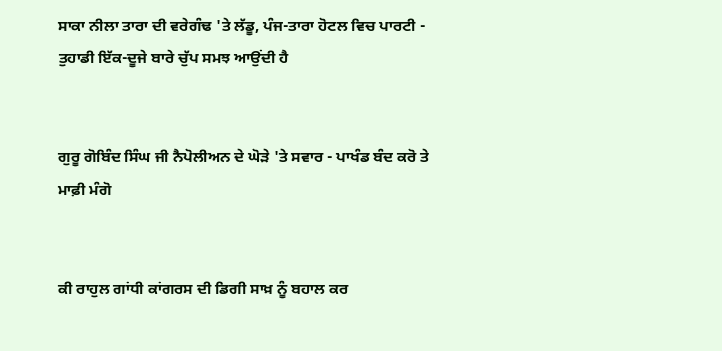ਸਾਕਾ ਨੀਲਾ ਤਾਰਾ ਦੀ ਵਰੇਗੰਢ 'ਤੇ ਲੱਡੂ, ਪੰਜ-ਤਾਰਾ ਹੋਟਲ ਵਿਚ ਪਾਰਟੀ - ਤੁਹਾਡੀ ਇੱਕ-ਦੂਜੇ ਬਾਰੇ ਚੁੱਪ ਸਮਝ ਆਉਂਦੀ ਹੈ


ਗੁਰੂ ਗੋਬਿੰਦ ਸਿੰਘ ਜੀ ਨੈਪੋਲੀਅਨ ਦੇ ਘੋੜੇ 'ਤੇ ਸਵਾਰ - ਪਾਖੰਡ ਬੰਦ ਕਰੋ ਤੇ ਮਾਫ਼ੀ ਮੰਗੋ


ਕੀ ਰਾਹੁਲ ਗਾਂਧੀ ਕਾਂਗਰਸ ਦੀ ਡਿਗੀ ਸਾਖ਼ ਨੂੰ ਬਹਾਲ ਕਰ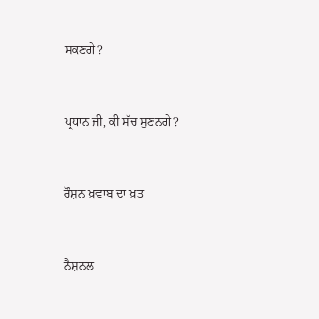ਸਕਣਗੇ?


ਪ੍ਰਧਾਨ ਜੀ, ਕੀ ਸੱਚ ਸੁਣਨਗੇ?


ਰੌਸ਼ਨ ਖ਼ਵਾਬ ਦਾ ਖ਼ਤ


ਨੈਸ਼ਨਲ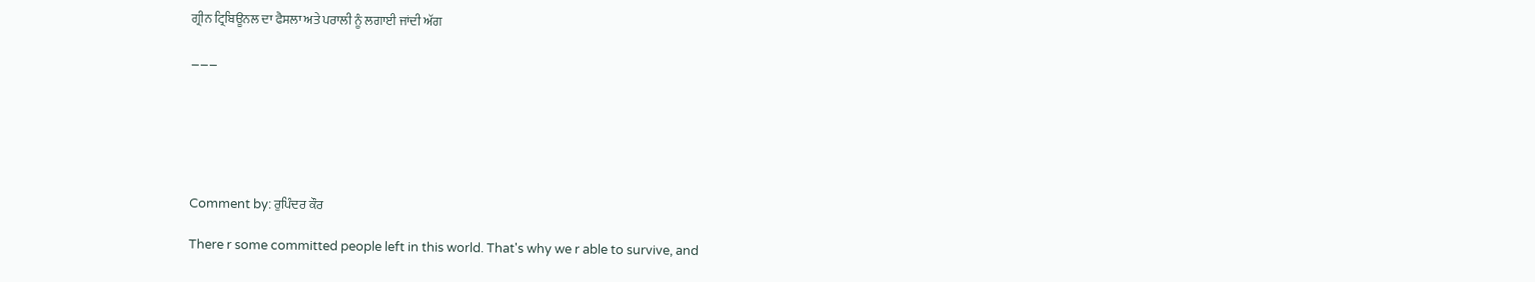ਗ੍ਰੀਨ ਟ੍ਰਿਬਿਊਨਲ ਦਾ ਫੈਸਲਾ ਅਤੇ ਪਰਾਲੀ ਨੂੰ ਲਗਾਈ ਜਾਂਦੀ ਅੱਗ

___






Comment by: ਰੁਪਿੰਦਰ ਕੌਰ

There r some committed people left in this world. That's why we r able to survive, and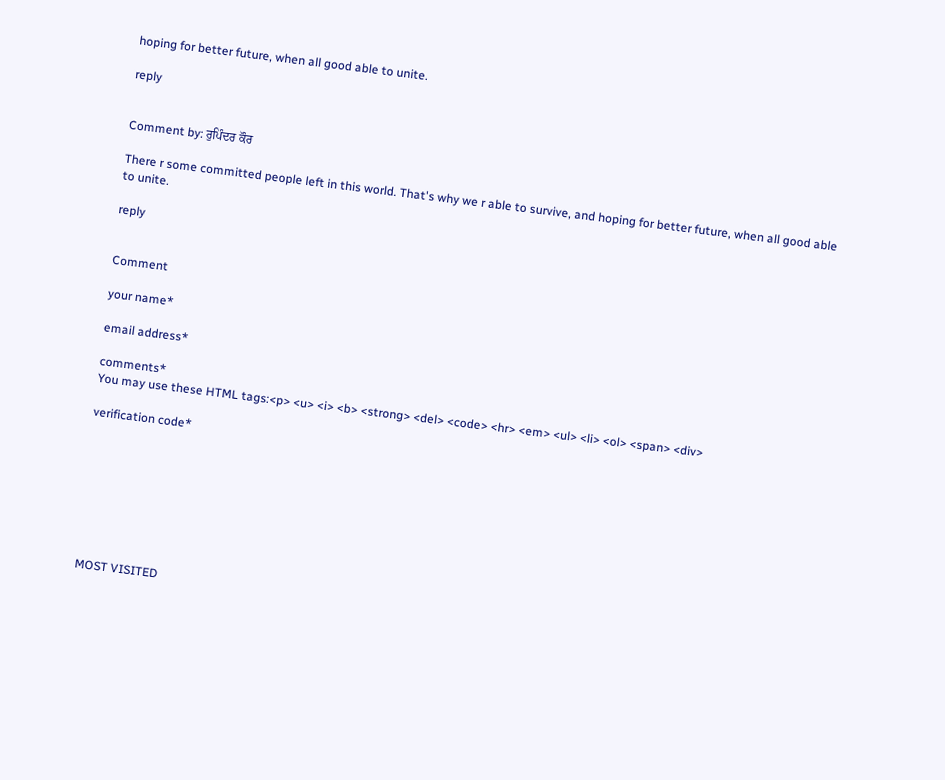hoping for better future, when all good able to unite.

reply


Comment by: ਰੁਪਿੰਦਰ ਕੌਰ

There r some committed people left in this world. That's why we r able to survive, and hoping for better future, when all good able to unite.

reply


Comment

your name*

email address*

comments*
You may use these HTML tags:<p> <u> <i> <b> <strong> <del> <code> <hr> <em> <ul> <li> <ol> <span> <div>

verification code*








MOST VISITED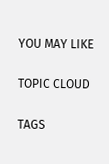YOU MAY LIKE

TOPIC CLOUD

TAGS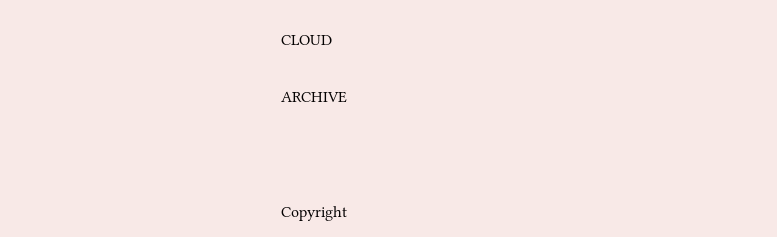CLOUD

ARCHIVE



Copyright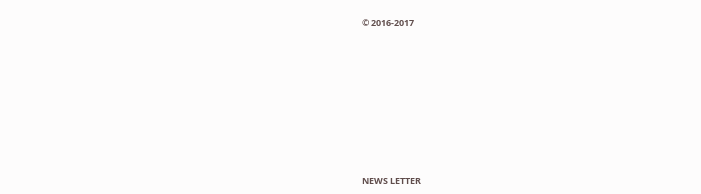© 2016-2017










NEWS LETTER